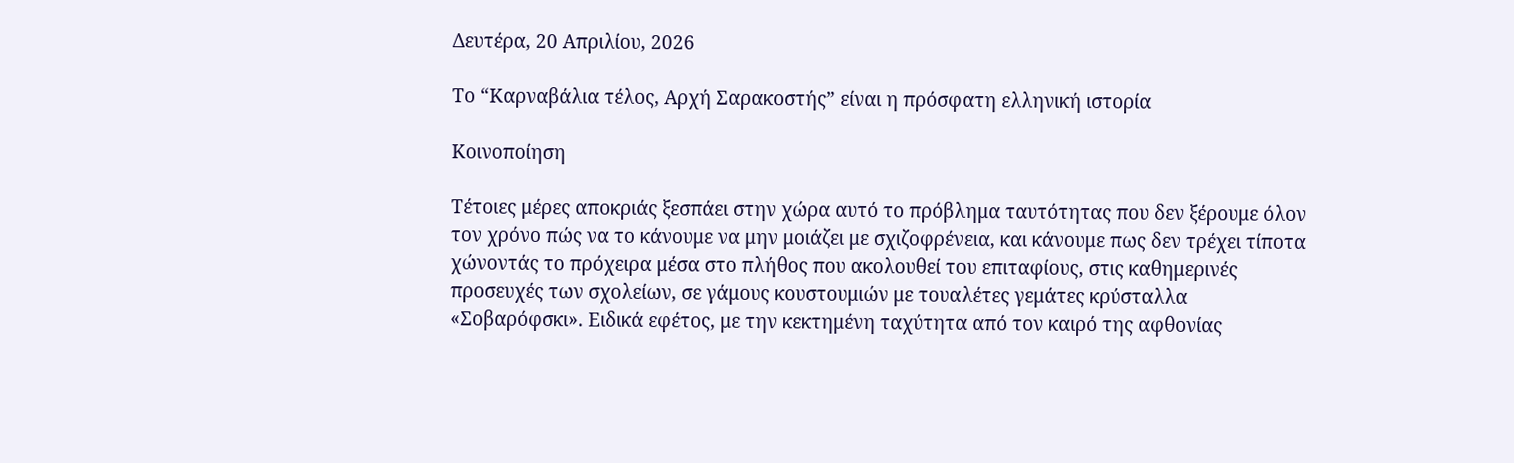Δευτέρα, 20 Απριλίου, 2026

Το “Καρναβάλια τέλος, Αρχή Σαρακοστής” είναι η πρόσφατη ελληνική ιστορία

Κοινοποίηση

Τέτοιες μέρες αποκριάς ξεσπάει στην χώρα αυτό το πρόβλημα ταυτότητας που δεν ξέρουμε όλον τον χρόνο πώς να το κάνουμε να μην μοιάζει με σχιζοφρένεια, και κάνουμε πως δεν τρέχει τίποτα χώνοντάς το πρόχειρα μέσα στο πλήθος που ακολουθεί του επιταφίους, στις καθημερινές προσευχές των σχολείων, σε γάμους κουστουμιών με τουαλέτες γεμάτες κρύσταλλα «Σοβαρόφσκι». Ειδικά εφέτος, με την κεκτημένη ταχύτητα από τον καιρό της αφθονίας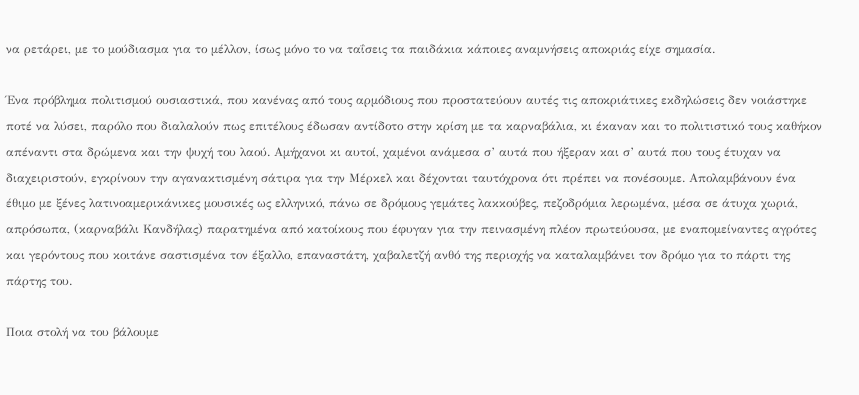να ρετάρει, με το μούδιασμα για το μέλλον, ίσως μόνο το να ταΐσεις τα παιδάκια κάποιες αναμνήσεις αποκριάς είχε σημασία.

Ένα πρόβλημα πολιτισμού ουσιαστικά, που κανένας από τους αρμόδιους που προστατεύουν αυτές τις αποκριάτικες εκδηλώσεις δεν νοιάστηκε ποτέ να λύσει, παρόλο που διαλαλούν πως επιτέλους έδωσαν αντίδοτο στην κρίση με τα καρναβάλια, κι έκαναν και το πολιτιστικό τους καθήκον απέναντι στα δρώμενα και την ψυχή του λαού. Αμήχανοι κι αυτοί, χαμένοι ανάμεσα σ’ αυτά που ήξεραν και σ’ αυτά που τους έτυχαν να διαχειριστούν, εγκρίνουν την αγανακτισμένη σάτιρα για την Μέρκελ και δέχονται ταυτόχρονα ότι πρέπει να πονέσουμε. Απολαμβάνουν ένα έθιμο με ξένες λατινοαμερικάνικες μουσικές ως ελληνικό, πάνω σε δρόμους γεμάτες λακκούβες, πεζοδρόμια λερωμένα, μέσα σε άτυχα χωριά, απρόσωπα, (καρναβάλι Κανδήλας) παρατημένα από κατοίκους που έφυγαν για την πεινασμένη πλέον πρωτεύουσα, με εναπομείναντες αγρότες και γερόντους που κοιτάνε σαστισμένα τον έξαλλο, επαναστάτη, χαβαλετζή ανθό της περιοχής να καταλαμβάνει τον δρόμο για το πάρτι της πάρτης του.

Ποια στολή να του βάλουμε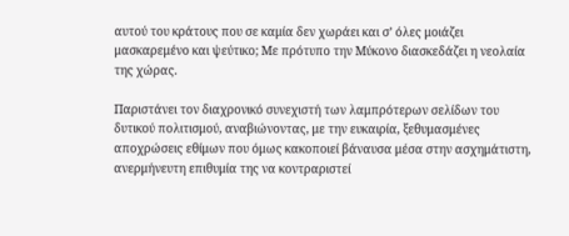αυτού του κράτους που σε καμία δεν χωράει και σ’ όλες μοιάζει μασκαρεμένο και ψεύτικο; Με πρότυπο την Μύκονο διασκεδάζει η νεολαία της χώρας.

Παριστάνει τον διαχρονικό συνεχιστή των λαμπρότερων σελίδων του δυτικού πολιτισμού, αναβιώνοντας, με την ευκαιρία, ξεθυμασμένες αποχρώσεις εθίμων που όμως κακοποιεί βάναυσα μέσα στην ασχημάτιστη, ανερμήνευτη επιθυμία της να κοντραριστεί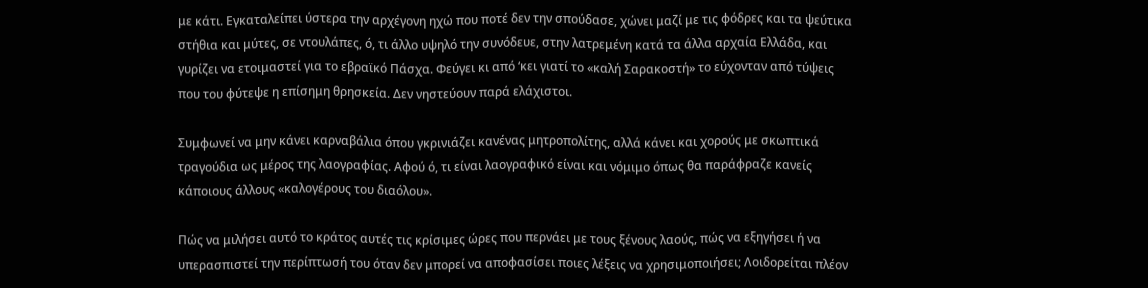με κάτι. Εγκαταλείπει ύστερα την αρχέγονη ηχώ που ποτέ δεν την σπούδασε, χώνει μαζί με τις φόδρες και τα ψεύτικα στήθια και μύτες, σε ντουλάπες, ό, τι άλλο υψηλό την συνόδευε, στην λατρεμένη κατά τα άλλα αρχαία Ελλάδα, και γυρίζει να ετοιμαστεί για το εβραϊκό Πάσχα. Φεύγει κι από ‘κει γιατί το «καλή Σαρακοστή» το εύχονταν από τύψεις που του φύτεψε η επίσημη θρησκεία. Δεν νηστεύουν παρά ελάχιστοι.

Συμφωνεί να μην κάνει καρναβάλια όπου γκρινιάζει κανένας μητροπολίτης, αλλά κάνει και χορούς με σκωπτικά τραγούδια ως μέρος της λαογραφίας. Αφού ό, τι είναι λαογραφικό είναι και νόμιμο όπως θα παράφραζε κανείς κάποιους άλλους «καλογέρους του διαόλου».

Πώς να μιλήσει αυτό το κράτος αυτές τις κρίσιμες ώρες που περνάει με τους ξένους λαούς, πώς να εξηγήσει ή να υπερασπιστεί την περίπτωσή του όταν δεν μπορεί να αποφασίσει ποιες λέξεις να χρησιμοποιήσει; Λοιδορείται πλέον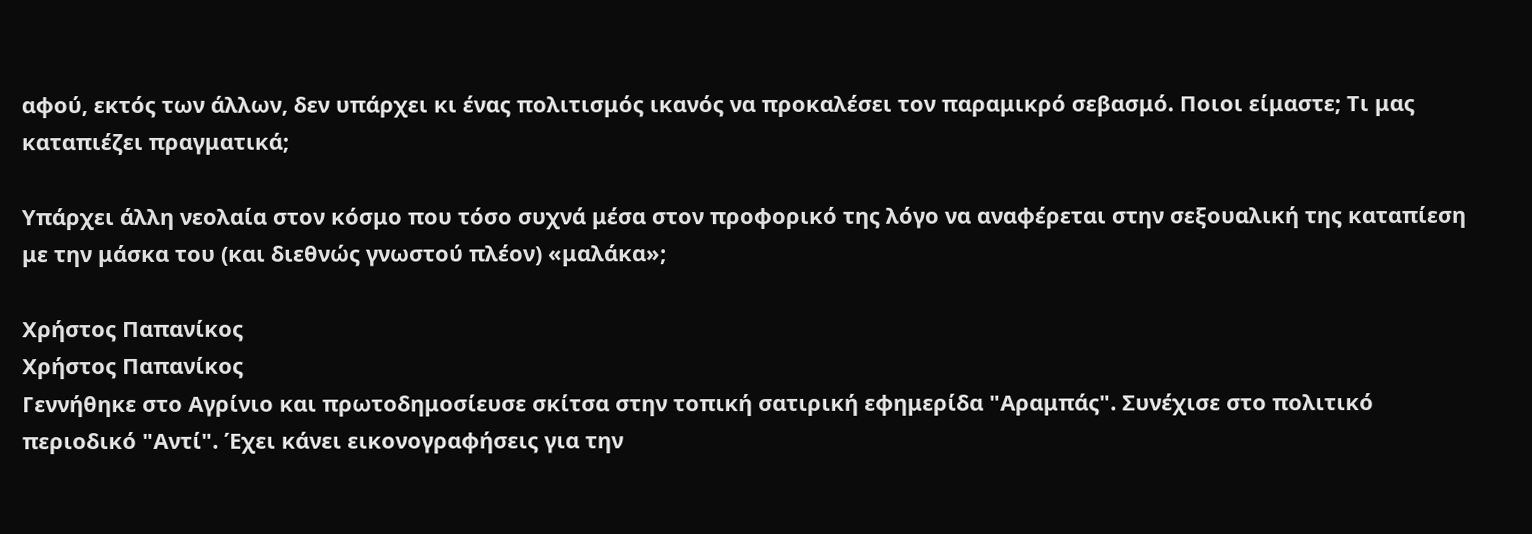αφού, εκτός των άλλων, δεν υπάρχει κι ένας πολιτισμός ικανός να προκαλέσει τον παραμικρό σεβασμό. Ποιοι είμαστε; Τι μας καταπιέζει πραγματικά;

Υπάρχει άλλη νεολαία στον κόσμο που τόσο συχνά μέσα στον προφορικό της λόγο να αναφέρεται στην σεξουαλική της καταπίεση με την μάσκα του (και διεθνώς γνωστού πλέον) «μαλάκα»;

Χρήστος Παπανίκος
Χρήστος Παπανίκος
Γεννήθηκε στο Αγρίνιο και πρωτοδημοσίευσε σκίτσα στην τοπική σατιρική εφημερίδα "Αραμπάς". Συνέχισε στο πολιτικό περιοδικό "Αντί". Έχει κάνει εικονογραφήσεις για την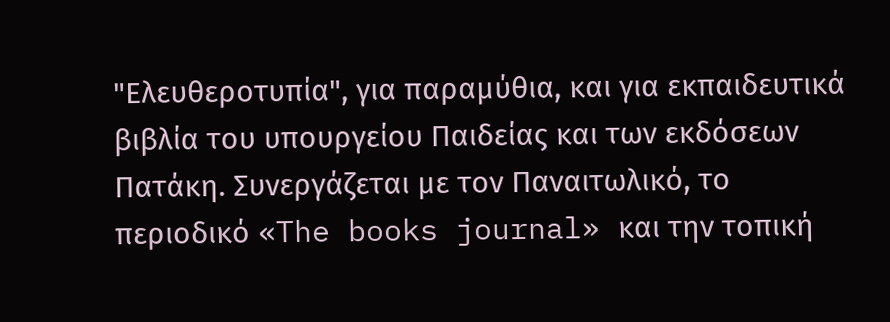"Ελευθεροτυπία", για παραμύθια, και για εκπαιδευτικά βιβλία του υπουργείου Παιδείας και των εκδόσεων Πατάκη. Συνεργάζεται με τον Παναιτωλικό, το περιοδικό «The books journal» και την τοπική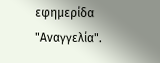εφημερίδα "Αναγγελία".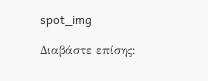spot_img

Διαβάστε επίσης: